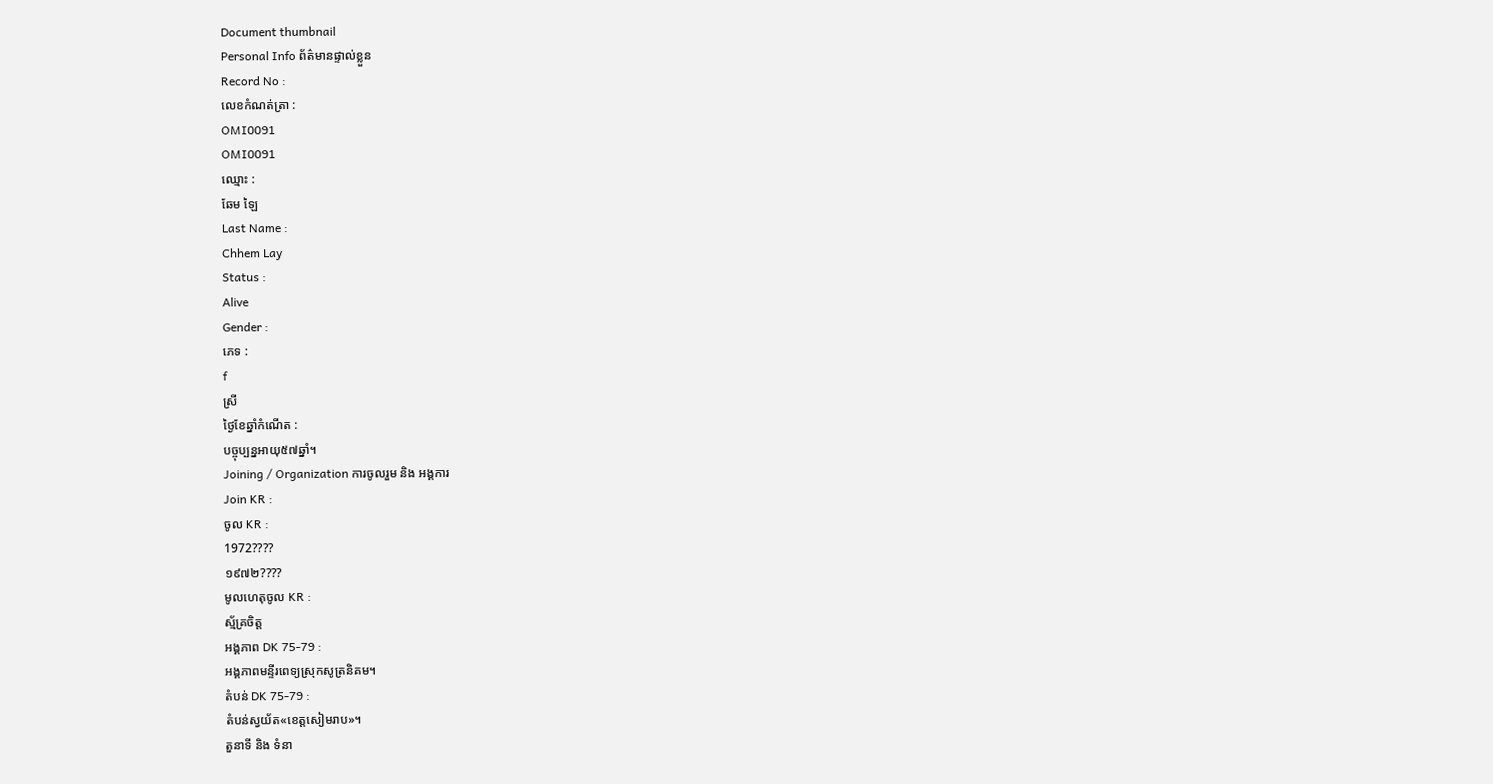Document thumbnail
Personal Info ព័ត៌មានផ្ទាល់ខ្លួន
Record No :
លេខកំណត់ត្រា :
OMI0091
OMI0091
ឈ្មោះ :
ឆែម ឡៃ
Last Name :
Chhem Lay
Status :
Alive
Gender :
ភេទ :
f
ស្រី
ថ្ងៃខែឆ្នាំកំណើត :
បច្ចុប្បន្នអាយុ៥៧ឆ្នាំ។
Joining / Organization ការចូលរួម និង អង្គការ
Join KR :
ចូល KR :
1972????
១៩៧២????
មូលហេតុចូល KR :
ស្ម័គ្រចិត្ដ
អង្គភាព DK 75-79 :
អង្គភាពមន្ទីរពេទ្យស្រុកសូត្រនិគម។
តំបន់ DK 75-79 :
តំបន់ស្វយ័ត«ខេត្ដសៀមរាប»។
តួនាទី និង ទំនា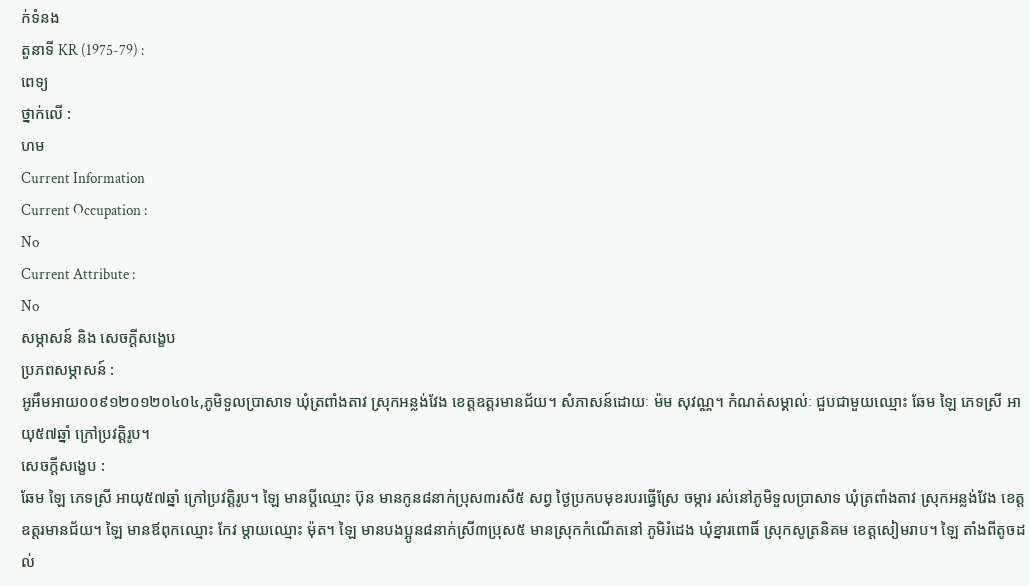ក់ទំនង
តួនាទី KR (1975-79) :
ពេទ្យ
ថ្នាក់លើ :
ហម
Current Information
Current Occupation :
No
Current Attribute :
No
សម្ភាសន៍ និង សេចក្ដីសង្ខេប
ប្រភពសម្ភាសន៍ :
អូអឹមអាយ០០៩១២០១២០៤០៤,ភូមិទួលប្រាសាទ ឃុំត្រពាំងតាវ ស្រុកអន្លង់វែង ខេត្តឧត្តរមានជ័យ។ សំភាសន៍ដោយៈ ម៉ម សុវណ្ណ។ កំណត់សម្គាល់ៈ ជួបជាមួយឈ្មោះ ឆែម ឡៃ ភេទស្រី អាយុ៥៧ឆ្នាំ ក្រៅប្រវត្តិរូប។
សេចក្ដីសង្ខេប :
ឆែម ឡៃ ភេទស្រី អាយុ៥៧ឆ្នាំ ក្រៅប្រវត្ដិរូប។ ឡៃ មានប្ដីឈ្មោះ ប៊ុន មានកូន៨នាក់ប្រុស៣រសី៥ សព្វ ថៃ្ងប្រកបមុខរបរធ្វើស្រែ ចម្ការ រស់នៅភូមិទួលប្រាសាទ ឃុំត្រពាំងតាវ ស្រុកអន្លង់វែង ខេត្ដឧត្ដរមានជ័យ។ ឡៃ មានឪពុកឈ្មោះ កែវ ម្ដាយឈ្មោះ ម៉ុត។ ឡៃ មានបងប្អូន៨នាក់ស្រី៣ប្រុស៥ មានស្រុកកំណើតនៅ ភូមិរំដេង ឃុំខ្នារពោធិ៍ ស្រុកសូត្រនិគម ខេត្ដសៀមរាប។ ឡៃ តាំងពីតូចដល់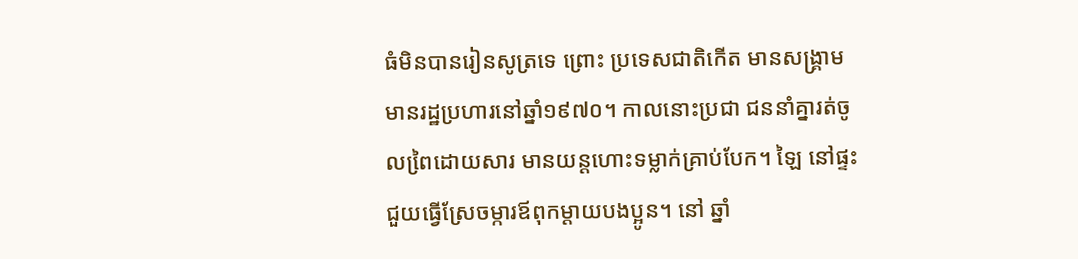ធំមិនបានរៀនសូត្រទេ ព្រោះ ប្រទេសជាតិកើត មានសង្គ្រាម មានរដ្ឋប្រហារនៅឆ្នាំ១៩៧០។ កាលនោះប្រជា ជននាំគ្នារត់ចូលពៃ្រដោយសារ មានយន្ដហោះទម្លាក់គ្រាប់បែក។ ឡៃ នៅផ្ទះជួយធ្វើស្រែចម្ការឪពុកម្ដាយបងប្អូន។ នៅ ឆ្នាំ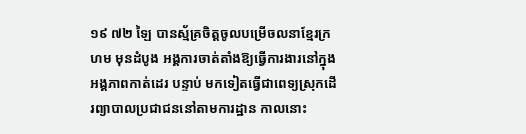១៩ ៧២ ឡៃ បានស្ម័គ្រចិត្ដចូលបម្រើចលនាខែ្មរក្រហម មុនដំបូង អង្គការចាត់តាំងឱ្យធ្វើការងារនៅក្នុងអង្គភាពកាត់ដេរ បន្ទាប់ មកទៀតធ្វើជាពេទ្យស្រុកដើរព្យាបាលប្រជាជននៅតាមការដ្ឋាន កាលនោះ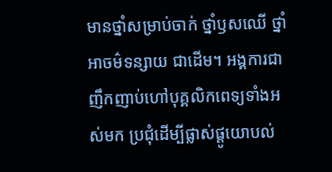មានថ្នាំសម្រាប់ចាក់ ថ្នាំឫសឈើ ថ្នាំអាចម៌ទន្សាយ ជាដើម។ អង្គការជាញឹកញាប់ហៅបុគ្គលិកពេទ្យទាំងអស់មក ប្រជុំដើម្បីផ្លាស់ផ្ដូយោបល់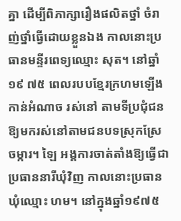គ្នា ដើម្បីពិភាក្សារឿងផលិតថ្នាំ ចំរាញ់ថ្នាំធ្វើដោយខ្លួនឯង កាលនោះប្រធានមន្ទីរពេទ្យឈ្មោះ សុត។ នៅឆ្នាំ១៩ ៧៥ ពេលរបបខែ្មរក្រហមឡើងកាន់អំណាច រស់នៅ តាមទីប្រជុំជនឱ្យមករស់នៅតាមជនបទស្រុកស្រែចម្ការ។ ឡៃ អង្គការចាត់តាំងឱ្យធ្វើជាប្រធាននារីឃុំវិញ កាលនោះប្រធាន ឃុំឈ្មោះ ហម។ នៅក្នុងឆ្នាំ១៩៧៥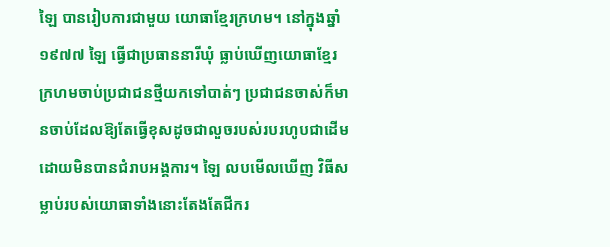ឡៃ បានរៀបការជាមួយ យោធាខែ្មរក្រហម។ នៅក្នុងឆ្នាំ១៩៧៧ ឡៃ ធ្វើជាប្រធាននារីឃុំ ធ្លាប់ឃើញយោធាខែ្មរ ក្រហមចាប់ប្រជាជនថ្មីយកទៅបាត់ៗ ប្រជាជនចាស់ក៏មានចាប់ដែលឱ្យតែធ្វើខុសដូចជាលួចរបស់របរហូបជាដើម ដោយមិនបានជំរាបអង្គការ។ ឡៃ លបមើលឃើញ វិធីសម្លាប់របស់យោធាទាំងនោះតែងតែជីករ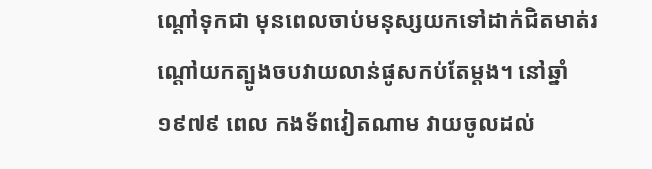ណ្ដៅទុកជា មុនពេលចាប់មនុស្សយកទៅដាក់ជិតមាត់រណ្ដៅយកត្បូងចបវាយលាន់ផូសកប់តែម្ដង។ នៅឆ្នាំ១៩៧៩ ពេល កងទ័ពវៀតណាម វាយចូលដល់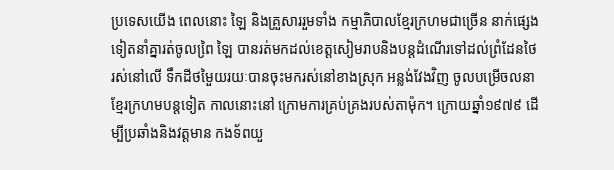ប្រទេសយើង ពេលនោះ ឡៃ និងគ្រួសាររួមទាំង កម្មាភិបាលខែ្មរក្រហមជាច្រើន នាក់ផេ្សងទៀតនាំគ្នារត់ចូលពៃ្រ ឡៃ បានរត់មកដល់ខេត្ដសៀមរាបនិងបន្ដដំណើរទៅដល់ព្រំដែនថៃ រស់នៅលើ ទឹកដីថមៃួយរយៈបានចុះមករស់នៅខាងស្រុក អន្លង់វែងវិញ ចូលបម្រើចលនាខែ្មរក្រហមបន្ដទៀត កាលនោះនៅ ក្រោមការគ្រប់គ្រងរបស់តាម៉ុក។ ក្រោយឆ្នាំ១៩៧៩ ដើម្បីប្រឆាំងនិងវត្ដមាន កងទ័ពយួ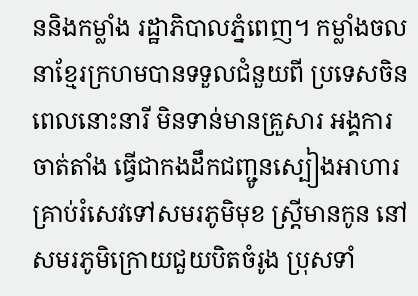ននិងកម្លាំង រដ្ឋាភិបាលភ្នំពេញ។ កម្លាំងចលនាខែ្មរក្រហមបានទទួលជំនួយពី ប្រទេសចិន ពេលនោះនារី មិនទាន់មានគ្រួសារ អង្គការចាត់តាំង ធ្វើជាកងដឹកជញ្ជូនស្បៀងអាហារគ្រាប់រំសេវទៅសមរភូមិមុខ ស្រ្ដីមានកូន នៅសមរភូមិក្រោយជួយបិតចំរូង ប្រុសទាំ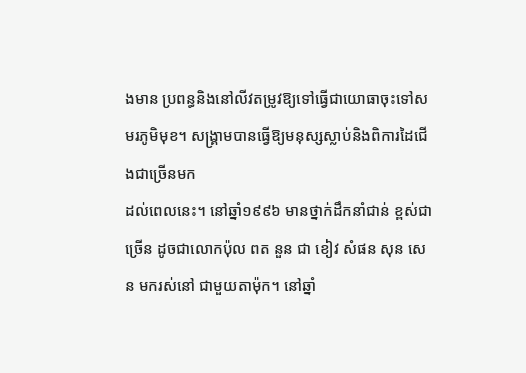ងមាន ប្រពន្ធនិងនៅលីវតម្រូវឱ្យទៅធ្វើជាយោធាចុះទៅសមរភូមិមុខ។ សង្គ្រាមបានធ្វើឱ្យមនុស្សស្លាប់និងពិការដៃជើងជាច្រើនមក
ដល់ពេលនេះ។ នៅឆ្នាំ១៩៩៦ មានថ្នាក់ដឹកនាំជាន់ ខ្ពស់ជាច្រើន ដូចជាលោកប៉ុល ពត នួន ជា ខៀវ សំផន សុន សេន មករស់នៅ ជាមួយតាម៉ុក។ នៅឆ្នាំ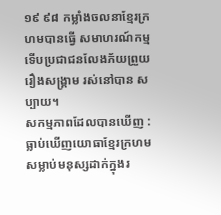១៩ ៩៨ កម្លាំងចលនាខែ្មរក្រហមបានធ្វើ សមាហរណ៍កម្ម ទើបប្រជាជនលែងភ័យព្រួយរឿងសង្គ្រាម រស់នៅបាន សប្បាយ។
សកម្មភាពដែលបានឃើញ :
ធ្លាប់ឃើញយោធាខែ្មរក្រហមសម្លាប់មនុស្សដាក់ក្នុងរ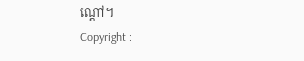ណ្ដៅ។
Copyright :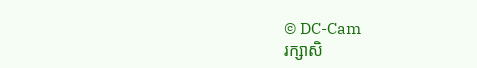© DC-Cam
រក្សាសិ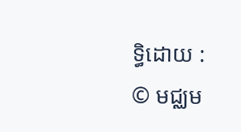ទ្ធិដោយ :
© មជ្ឈម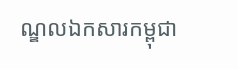ណ្ឌលឯកសារកម្ពុជា